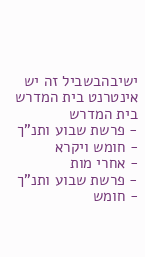ישיבהבשביל זה יש אינטרנט בית המדרש
בית המדרש
- פרשת שבוע ותנ"ך
- חומש ויקרא
- אחרי מות
- פרשת שבוע ותנ"ך
- חומש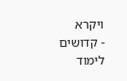ויקרא
- קדושים
לימוד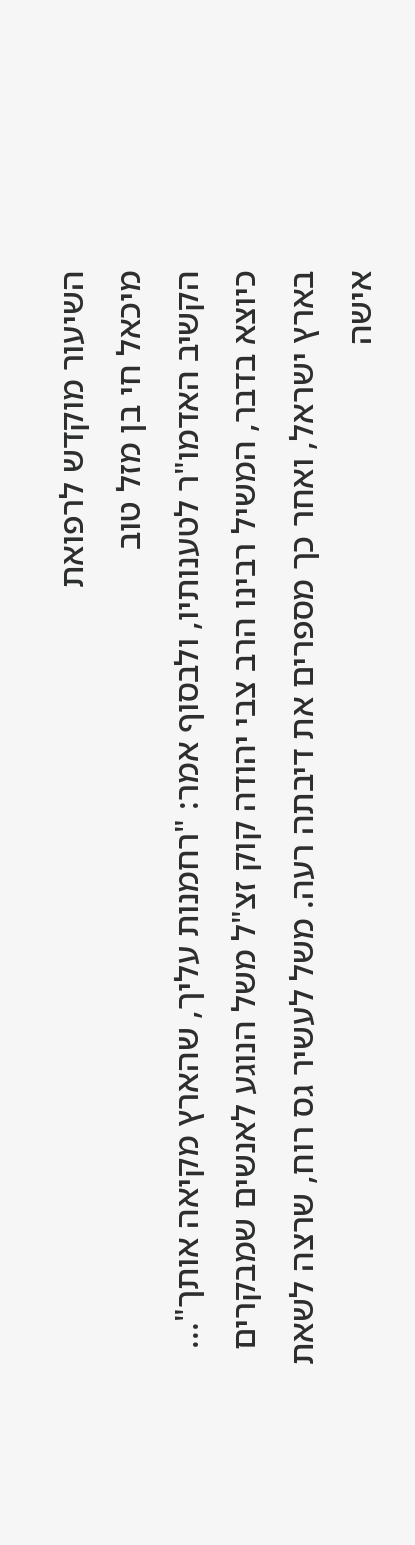השיעור מוקדש לרפואת
מיכאל חי בן מזל טוב
הקשיב האדמו"ר לטענותיו, ולבסוף אמר: "רחמנות עליך, שהארץ מקיאה אותך"...
כיוצא בדבר, המשיל רבינו הרב צבי יהודה קוק זצ"ל משל הנוגע לאנשים שמבקרים בארץ ישראל, ואחר כך מספרים את דיבתה רעה. משל לעשיר גס רוח, שרצה לשאת אישה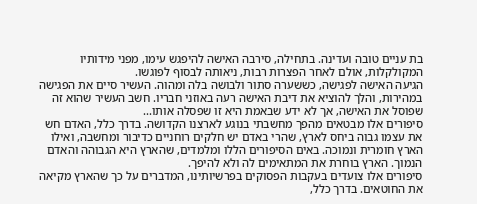בת עניים טובה ועדינה. בתחילה, סירבה האישה להיפגש עימו, מפני מידותיו המקולקלות, אולם לאחר הפצרות רבות, ניאותה לבסוף לפוגשו.
הגיעה האישה לפגישה, כששערה סתור ולבושה בלה ומהוה. העשיר סיים את הפגישה במהירות, והלך להוציא את דיבת האישה רעה באוזני חבריו. חשב העשיר שהוא זה שפוסל את האישה, אך לא ידע שבאמת היא זו שפסלה אותו...
סיפורים אלו מבטאים מהפך מחשבתי בנוגע לארצנו הקדושה. בדרך כלל, האדם חש את עצמו גבוה ביחס לארץ, שהרי באדם יש חלקים רוחניים כדיבור ומחשבה, ואילו הארץ חומרית ונמוכה. באים הסיפורים הללו ומלמדים, שהארץ היא הגבוהה והאדם הנמוך. הארץ בוחרת את המתאימים לה ולא להיפך.
סיפורים אלו צועדים בעקבות הפסוקים בפרשיותינו, המדברים על כך שהארץ מקיאה את החוטאים. בדרך כלל,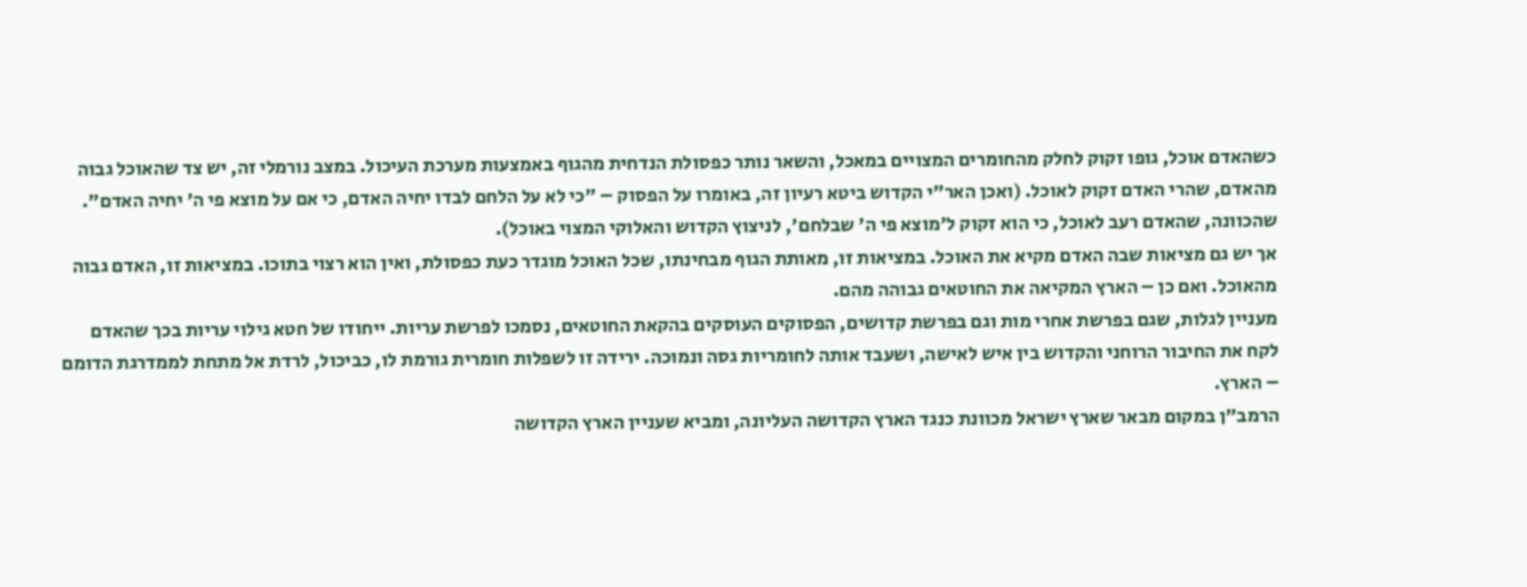כשהאדם אוכל, גופו זקוק לחלק מהחומרים המצויים במאכל, והשאר נותר כפסולת הנדחית מהגוף באמצעות מערכת העיכול. במצב נורמלי זה, יש צד שהאוכל גבוה מהאדם, שהרי האדם זקוק לאוכל. (ואכן האר"י הקדוש ביטא רעיון זה, באומרו על הפסוק – "כי לא על הלחם לבדו יחיה האדם, כי אם על מוצא פי ה' יחיה האדם". שהכוונה, שהאדם רעב לאוכל, כי הוא זקוק ל'מוצא פי ה' שבלחם', לניצוץ הקדוש והאלוקי המצוי באוכל).
אך יש גם מציאות שבה האדם מקיא את האוכל. במציאות זו, מאותת הגוף מבחינתו, שכל האוכל מוגדר כעת כפסולת, ואין הוא רצוי בתוכו. במציאות זו, האדם גבוה מהאוכל. ואם כן – הארץ המקיאה את החוטאים גבוהה מהם.
מעניין לגלות, שגם בפרשת אחרי מות וגם בפרשת קדושים, הפסוקים העוסקים בהקאת החוטאים, נסמכו לפרשת עריות. ייחודו של חטא גילוי עריות בכך שהאדם לקח את החיבור הרוחני והקדוש בין איש לאישה, ושעבד אותה לחומריות גסה ונמוכה. ירידה זו לשפלות חומרית גורמת לו, כביכול, לרדת אל מתחת לממדרגת הדומם – הארץ.
הרמב"ן במקום מבאר שארץ ישראל מכוונת כנגד הארץ הקדושה העליונה, ומביא שעניין הארץ הקדושה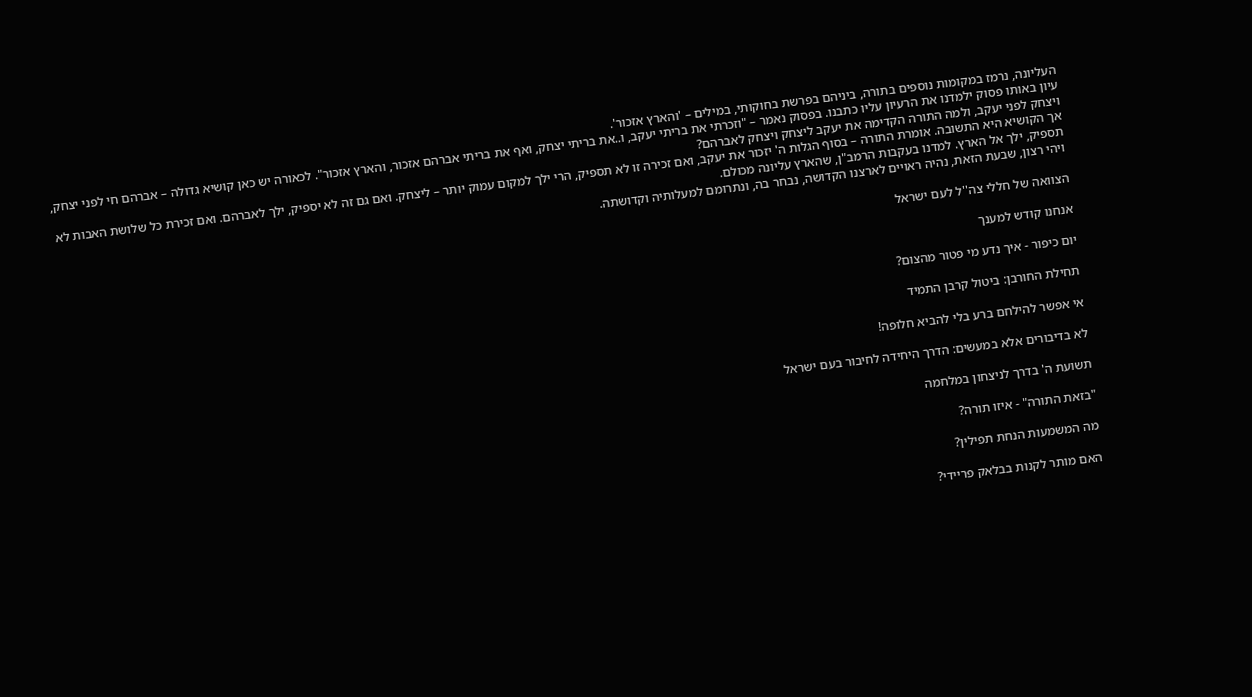העליונה, נרמז במקומות נוספים בתורה, ביניהם בפרשת בחוקותי, במילים – 'והארץ אזכור'.
עיון באותו פסוק ילמדנו את הרעיון עליו כתבנו. בפסוק נאמר – "וזכרתי את בריתי יעקב, ו..את בריתי יצחק, ואף את בריתי אברהם אזכור, והארץ אזכור". לכאורה יש כאן קושיא גדולה – אברהם חי לפני יצחק, ויצחק לפני יעקב, ולמה התורה הקדימה את יעקב ליצחק ויצחק לאברהם?
אך הקושיא היא התשובה. אומרת התורה – בסוף הגלות ה' יזכור את יעקב, ואם זכירה זו לא תספיק, הרי ילך למקום עמוק יותר – ליצחק. ואם גם זה לא יספיק, ילך לאברהם. ואם זכירת כל שלושת האבות לא תספיק, ילך אל הארץ. למדנו בעקבות הרמב"ן, שהארץ עליונה מכולם.
ויהי רצון, שבעת הזאת, נהיה ראויים לארצנו הקדושה, נבחר בה, ונתרומם למעלותיה וקדושתה.

הצוואה של חללי צה''ל לעם ישראל

אנחנו קודש למענך

יום כיפור - איך נדע מי פטור מהצום?

תחילת החורבן: ביטול קרבן התמיד

אי אפשר להילחם ברע בלי להביא חלופה!

לא בדיבורים אלא במעשים: הדרך היחידה לחיבור בעם ישראל

תשועת ה' בדרך לניצחון במלחמה

"בזאת התורה" - איזו תורה?

מה המשמעות הנחת תפילין?

האם מותר לקנות בבלאק פריידי?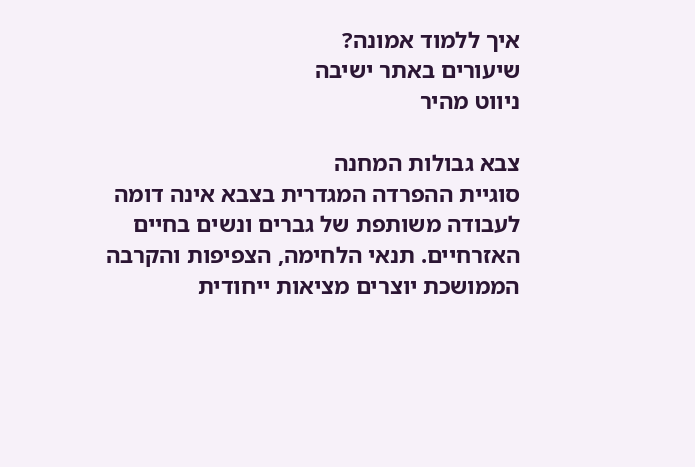איך ללמוד אמונה?
שיעורים באתר ישיבה
ניווט מהיר

צבא גבולות המחנה
סוגיית ההפרדה המגדרית בצבא אינה דומה לעבודה משותפת של גברים ונשים בחיים האזרחיים. תנאי הלחימה, הצפיפות והקרבה הממושכת יוצרים מציאות ייחודית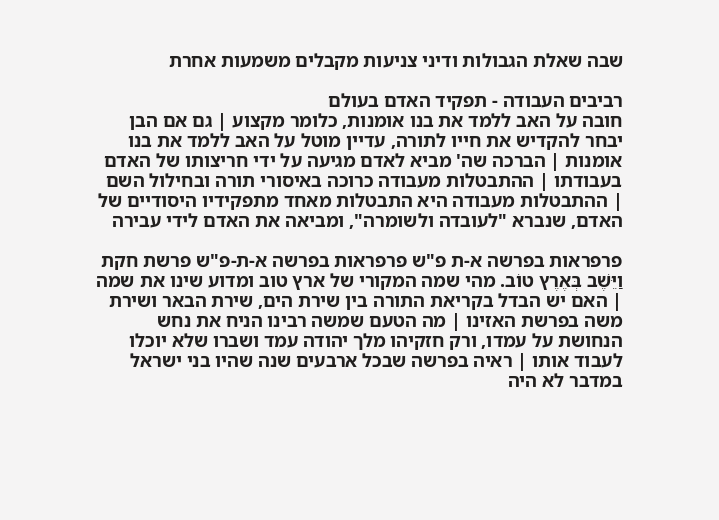שבה שאלת הגבולות ודיני צניעות מקבלים משמעות אחרת

רביבים העבודה - תפקיד האדם בעולם
חובה על האב ללמד את בנו אומנות, כלומר מקצוע | גם אם הבן יבחר להקדיש את חייו לתורה, עדיין מוטל על האב ללמד את בנו אומנות | הברכה שה' מביא לאדם מגיעה על ידי חריצותו של האדם בעבודתו | ההתבטלות מעבודה כרוכה באיסורי תורה ובחילול השם | ההתבטלות מעבודה היא התבטלות מאחד מתפקידיו היסודיים של האדם, שנברא "לעובדה ולשומרה", ומביאה את האדם לידי עבירה

פרפראות בפרשה א-ת פ"ש פרפראות בפרשה א-ת-פ"ש פרשת חקת
וַיֵּשֶׁב בְּאֶרֶץ טוֹב. מהי שמה המקורי של ארץ טוב ומדוע שינו את שמה | האם יש הבדל בקריאת התורה בין שירת הים, שירת הבאר ושירת משה בפרשת האזינו | מה הטעם שמשה רבינו הניח את נחש הנחושת על עמדו, ורק חזקיהו מלך יהודה עמד ושברו שלא יוכלו לעבוד אותו | ראיה בפרשה שבכל ארבעים שנה שהיו בני ישראל במדבר לא היה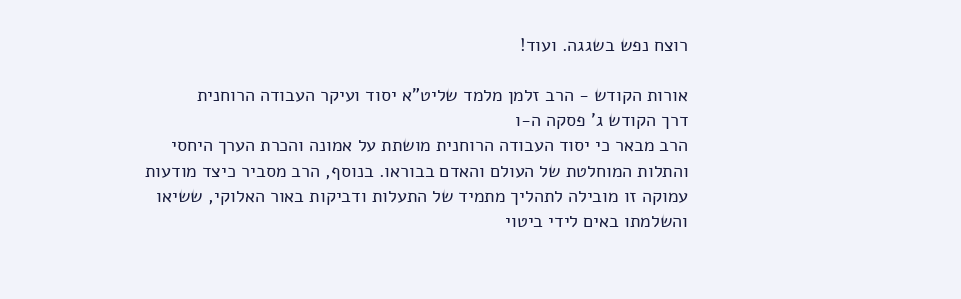רוצח נפש בשגגה. ועוד!

אורות הקודש - הרב זלמן מלמד שליט"א יסוד ועיקר העבודה הרוחנית
דרך הקודש ג' פסקה ה-ו
הרב מבאר כי יסוד העבודה הרוחנית מושתת על אמונה והכרת הערך היחסי והתלות המוחלטת של העולם והאדם בבוראו. בנוסף, הרב מסביר כיצד מודעות עמוקה זו מובילה לתהליך מתמיד של התעלות ודביקות באור האלוקי, ששיאו והשלמתו באים לידי ביטוי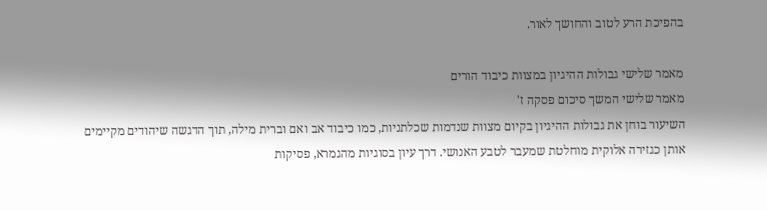בהפיכת הרע לטוב והחושך לאור.

מאמר שלישי גבולות ההיגיון במצוות כיבוד הורים
מאמר שלישי המשך סיכום פסקה ז'
השיעור בוחן את גבולות ההיגיון בקיום מצוות שנדמות שכלתניות, כמו כיבוד אב ואם וברית מילה, תוך הדגשה שיהודים מקיימים אותן כגזירה אלוקית מוחלטת שמעבר לטבע האנושי. דרך עיון בסוגיות מהגמרא, פסיקות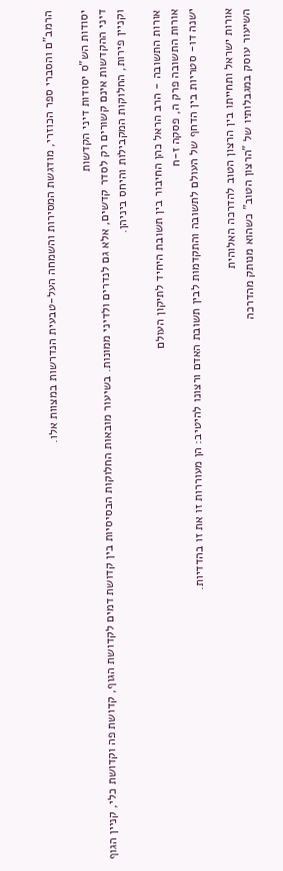הרמב"ם והסברי ספר הכוזרי, מודגשת המסירות והשמחה העל-טבעית הנדרשות במצוות אלו.

יסודות הש"ס יסודות דיני הקדשות
דיני ההקדשות אינם קשורים רק לסדר קדשים, אלא גם לנדרים ולדיני ממונות. בשיעור מובאות החלוקות הבסיסיות בין קדושת דמים לקדושת הגוף, קדושת פה וקדושת כלי, קניין הגוף וקניין פירות, החלוקות המקבילות והיחס ביניהן.

אורות התשובה - הרב הראל כהן החיבור בין תשובת היחיד לתיקון העולם
אורות התשובה פרק ה, פסקה ז-ח
ישנה דו- סטריות בין הדחף של העולם לתשובה והתקדמות לבין תשובת האדם ורצונו להיטיב: הן מעוררות זו את זו בהדדיות.

אורות ישראל ותחייתו בין הרצון הטוב להדרכה האלוהית
השיעור עוסק במגבלותיו של "הרצון הטוב" כשהוא מנותק מהדרכה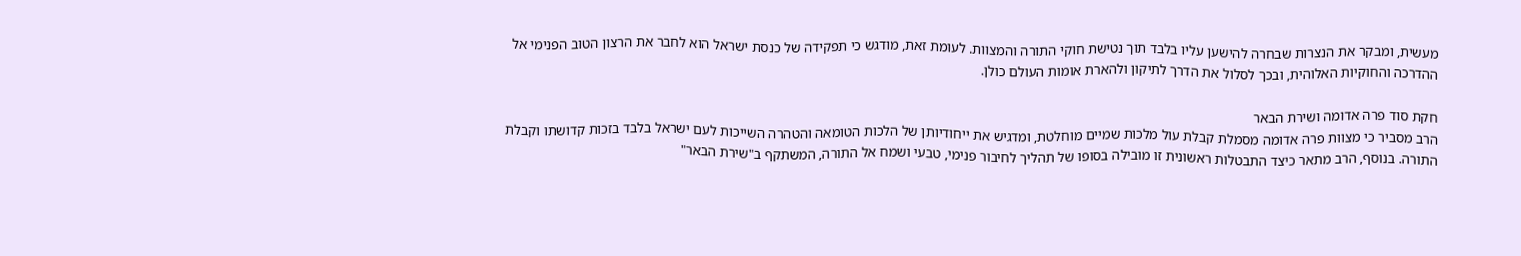מעשית, ומבקר את הנצרות שבחרה להישען עליו בלבד תוך נטישת חוקי התורה והמצוות. לעומת זאת, מודגש כי תפקידה של כנסת ישראל הוא לחבר את הרצון הטוב הפנימי אל ההדרכה והחוקיות האלוהית, ובכך לסלול את הדרך לתיקון ולהארת אומות העולם כולן.

חקת סוד פרה אדומה ושירת הבאר
הרב מסביר כי מצוות פרה אדומה מסמלת קבלת עול מלכות שמיים מוחלטת, ומדגיש את ייחודיותן של הלכות הטומאה והטהרה השייכות לעם ישראל בלבד בזכות קדושתו וקבלת התורה. בנוסף, הרב מתאר כיצד התבטלות ראשונית זו מובילה בסופו של תהליך לחיבור פנימי, טבעי ושמח אל התורה, המשתקף ב"שירת הבאר"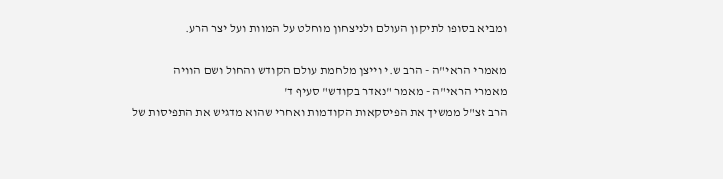ומביא בסופו לתיקון העולם ולניצחון מוחלט על המוות ועל יצר הרע.

מאמרי הראי"ה - הרב ש.י וייצן מלחמת עולם הקודש והחול ושם הוויה
מאמרי הראי"ה - מאמר "נאדר בקודש" סעיף ד'
הרב זצ"ל ממשיך את הפיסקאות הקודמות ואחרי שהוא מדגיש את התפיסות של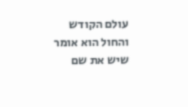עולם הקודש והחול הוא אומר שיש את שם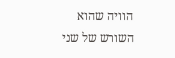הוויה שהוא השורש של שני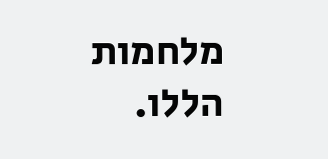מלחמות הללו.